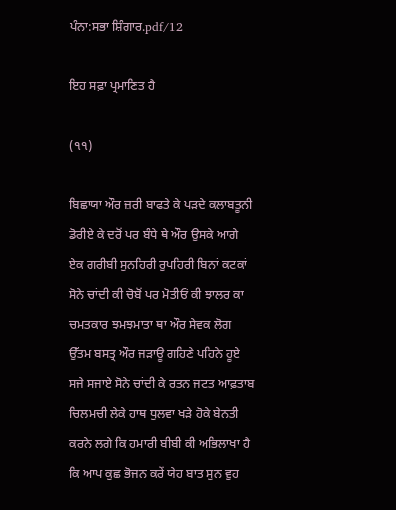ਪੰਨਾ:ਸਭਾ ਸ਼ਿੰਗਾਰ.pdf/12

ਇਹ ਸਫ਼ਾ ਪ੍ਰਮਾਣਿਤ ਹੈ

(੧੧)

ਬਿਛਾਯਾ ਔਰ ਜ਼ਰੀ ਬਾਫਤੇ ਕੇ ਪੜਦੇ ਕਲਾਬਤੂਨੀ ਡੋਰੀਏ ਕੇ ਦਰੋਂ ਪਰ ਬੰਧੇ ਥੇ ਔਰ ਉਸਕੇ ਆਗੇ ਏਕ ਗਰੀਬੀ ਸੁਨਹਿਰੀ ਰੁਪਹਿਰੀ ਬਿਨਾਂ ਕਟਕਾਂ ਸੋਨੇ ਚਾਂਦੀ ਕੀ ਚੋਬੋਂ ਪਰ ਮੋਤੀਓਂ ਕੀ ਝਾਲਰ ਕਾ ਚਮਤਕਾਰ ਝਮਝਮਾਤਾ ਥਾ ਔਰ ਸੇਵਕ ਲੋਗ ਉੱਤਮ ਬਸਤ੍ਰ ਔਰ ਜੜਾਊ ਗਹਿਣੇ ਪਹਿਨੇ ਹੂਏ ਸਜੇ ਸਜਾਏ ਸੋਨੇ ਚਾਂਦੀ ਕੇ ਰਤਨ ਜਟਤ ਆਫ਼ਤਾਬ ਚਿਲਮਚੀ ਲੇਕੇ ਹਾਥ ਧੁਲਵਾ ਖੜੇ ਹੋਕੇ ਬੇਨਤੀ ਕਰਨੇ ਲਗੇ ਕਿ ਹਮਾਰੀ ਬੀਬੀ ਕੀ ਅਭਿਲਾਖਾ ਹੈ ਕਿ ਆਪ ਕੁਛ ਭੋਜਨ ਕਰੇਂ ਯੇਹ ਬਾਤ ਸੁਨ ਵੁਹ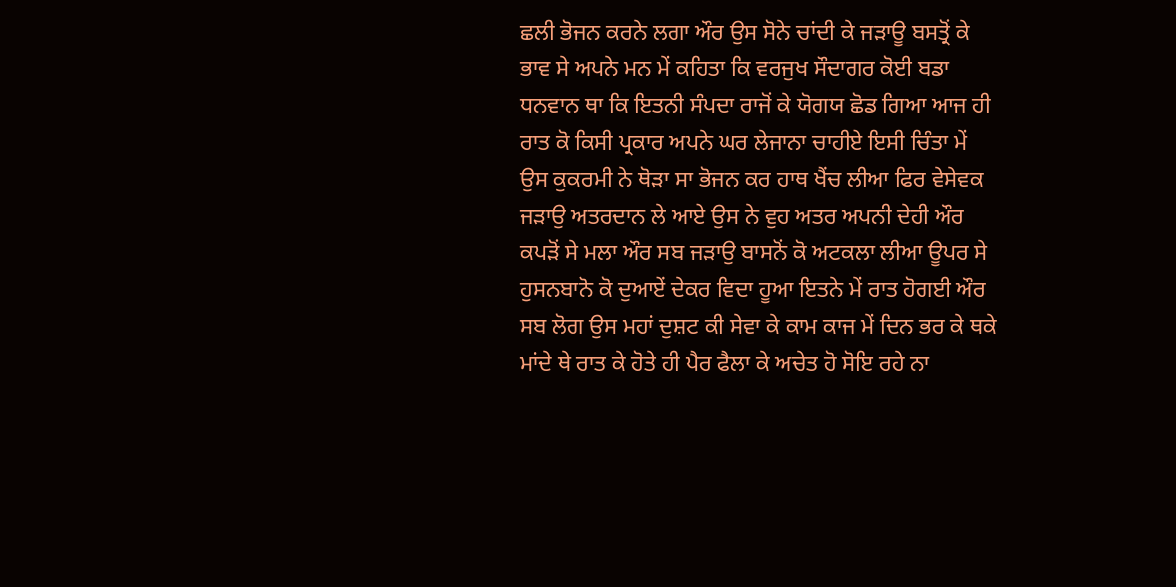ਛਲੀ ਭੋਜਨ ਕਰਨੇ ਲਗਾ ਔਰ ਉਸ ਸੋਨੇ ਚਾਂਦੀ ਕੇ ਜੜਾਊ ਬਸਤ੍ਰੋਂ ਕੇ ਭਾਵ ਸੇ ਅਪਨੇ ਮਨ ਮੇਂ ਕਹਿਤਾ ਕਿ ਵਰਜੁਖ ਸੌਦਾਗਰ ਕੋਈ ਬਡਾ ਧਨਵਾਨ ਥਾ ਕਿ ਇਤਨੀ ਸੰਪਦਾ ਰਾਜੋਂ ਕੇ ਯੋਗਯ ਛੋਡ ਗਿਆ ਆਜ ਹੀ ਰਾਤ ਕੋ ਕਿਸੀ ਪ੍ਰਕਾਰ ਅਪਨੇ ਘਰ ਲੇਜਾਨਾ ਚਾਹੀਏ ਇਸੀ ਚਿੰਤਾ ਮੇਂ ਉਸ ਕੁਕਰਮੀ ਨੇ ਥੋੜਾ ਸਾ ਭੋਜਨ ਕਰ ਹਾਥ ਖੈਂਚ ਲੀਆ ਫਿਰ ਵੇਸੇਵਕ ਜੜਾਉ ਅਤਰਦਾਨ ਲੇ ਆਏ ਉਸ ਨੇ ਵੁਹ ਅਤਰ ਅਪਨੀ ਦੇਹੀ ਔਰ ਕਪੜੋਂ ਸੇ ਮਲਾ ਔਰ ਸਬ ਜੜਾਉ ਬਾਸਨੋਂ ਕੋ ਅਟਕਲਾ ਲੀਆ ਊਪਰ ਸੇ ਹੁਸਨਬਾਨੋ ਕੋ ਦੁਆਏਂ ਦੇਕਰ ਵਿਦਾ ਹੂਆ ਇਤਨੇ ਮੇਂ ਰਾਤ ਹੋਗਈ ਔਰ ਸਬ ਲੋਗ ਉਸ ਮਹਾਂ ਦੁਸ਼ਟ ਕੀ ਸੇਵਾ ਕੇ ਕਾਮ ਕਾਜ ਮੇਂ ਦਿਨ ਭਰ ਕੇ ਥਕੇ ਮਾਂਦੇ ਥੇ ਰਾਤ ਕੇ ਹੋਤੇ ਹੀ ਪੈਰ ਫੈਲਾ ਕੇ ਅਚੇਤ ਹੋ ਸੋਇ ਰਹੇ ਨਾ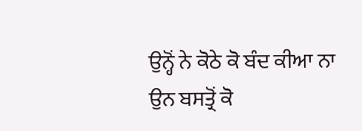ਉਨ੍ਹੋਂ ਨੇ ਕੋਠੇ ਕੋ ਬੰਦ ਕੀਆ ਨਾ ਉਨ ਬਸਤ੍ਰੋਂ ਕੋ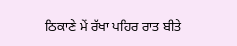ਠਿਕਾਣੇ ਮੇਂ ਰੱਖਾ ਪਹਿਰ ਰਾਤ ਬੀਤੇ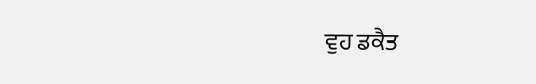ਵੁਹ ਡਕੈਤ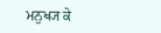ਮਨੁਖ੍ਯ ਕੇ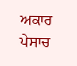ਅਕਾਰ ਪੇਸਾਚ